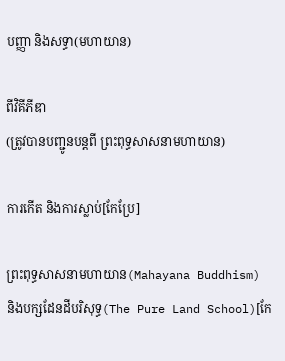បញ្ញា និងសទ្ធា(មហាយាន)

ពីវិគីភីឌា
(ត្រូវបានបញ្ជូនបន្តពី ព្រះពុទ្ធសាសនាមហាយាន)

ការកើត និងការស្លាប់[កែប្រែ]

ព្រះពុទ្ធសាសនាមហាយាន(Mahayana Buddhism) និងបក្សដែនដីបរិសុទ្ធ(The Pure Land School)[កែ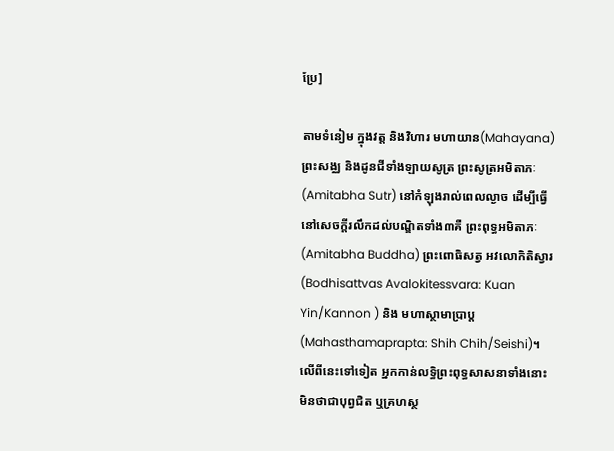ប្រែ]

តាមទំនៀម ក្នុងវត្ត និងវិហារ មហាយាន(Mahayana) ព្រះសង្ឈ និងដូនជីទាំងឡាយសូត្រ ព្រះសូត្រអមិតាភៈ(Amitabha Sutr) នៅកំឡុងរាល់ពេលល្ងាច ដើម្បីធ្វើនៅសេចក្តីរលឹកដល់បណ្ឌិតទាំង៣គឺ ព្រះពុទ្ធអមិតាភៈ (Amitabha Buddha) ព្រះពោធិសត្វ អវលោកិតិស្វារ (Bodhisattvas Avalokitessvara: Kuan Yin/Kannon ) និង មហាស្ថាមាប្រាប្ត(Mahasthamaprapta: Shih Chih/Seishi)។ លើពីនេះទៅទៀត អ្នកកាន់លទ្ធិព្រះពុទ្ធសាសនាទាំងនោះ មិនថាជាបុព្វជិត ឬគ្រហស្ថ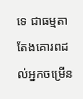ទេ ជាធម្មតាតែងគោរពដល់អ្នកចម្រើន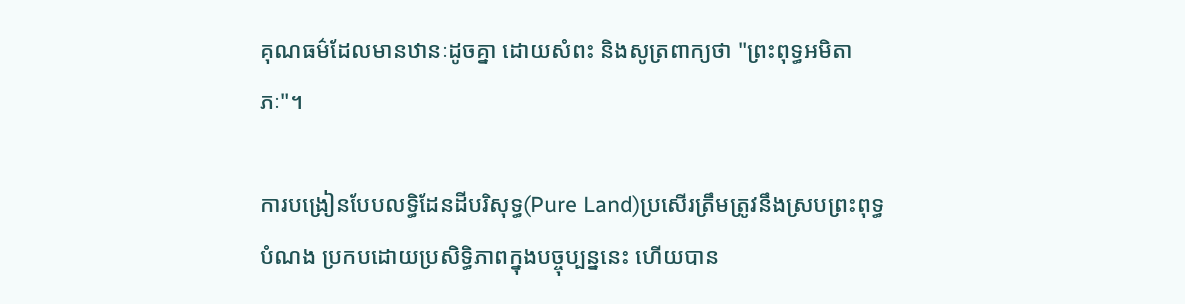គុណធម៌ដែលមានឋានៈដូចគ្នា ដោយសំពះ និងសូត្រពាក្យថា "ព្រះពុទ្ធអមិតាភៈ"។

ការបង្រៀនបែបលទ្ធិដែនដីបរិសុទ្ធ(Pure Land)ប្រសើរត្រឹមត្រូវនឹងស្របព្រះពុទ្ធបំណង ប្រកបដោយប្រសិទ្ធិភាពក្នុងបច្ចុប្បន្ននេះ ហើយបាន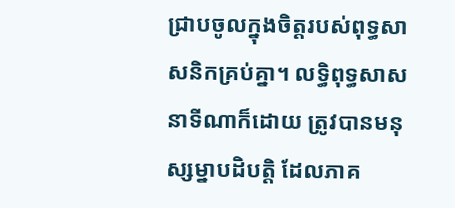ជ្រាបចូលក្នុងចិត្តរបស់ពុទ្ធសាសនិកគ្រប់គ្នា។ លទ្ធិពុទ្ធសាសនាទីណាក៏ដោយ ត្រូវបានមនុស្សម្នាបដិបត្តិ ដែលភាគ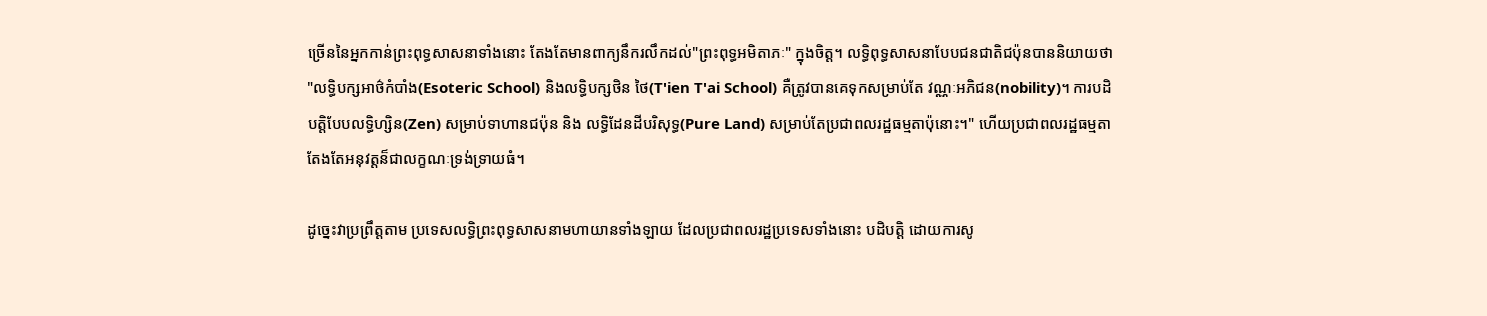ច្រើននៃអ្នកកាន់ព្រះពុទ្ធសាសនាទាំងនោះ តែងតែមានពាក្យនឹករលឹកដល់"ព្រះពុទ្ធអមិតាភៈ" ក្នុងចិត្ត។ លទ្ធិពុទ្ធសាសនាបែបជនជាតិជប៉ុនបាននិយាយថា "លទ្ធិបក្សអាថ៌កំបាំង(Esoteric School) និងលទ្ធិបក្សថិន ថៃ(T'ien T'ai School) គឺត្រូវបានគេទុកសម្រាប់តែ វណ្ណៈអភិជន(nobility)។ ការបដិបត្តិបែបលទ្ធិហ្សិន(Zen) សម្រាប់ទាហានជប៉ុន និង លទ្ធិដែនដីបរិសុទ្ធ(Pure Land) សម្រាប់តែប្រជាពលរដ្ឋធម្មតាប៉ុនោះ។" ហើយប្រជាពលរដ្ឋធម្មតាតែងតែអនុវត្តន៏ជាលក្ខណៈទ្រង់ទ្រាយធំ។

ដូច្នេះវាប្រព្រឹត្តតាម ប្រទេសលទ្ធិព្រះពុទ្ធសាសនាមហាយានទាំងឡាយ ដែលប្រជាពលរដ្ឋប្រទេសទាំងនោះ បដិបត្តិ ដោយការសូ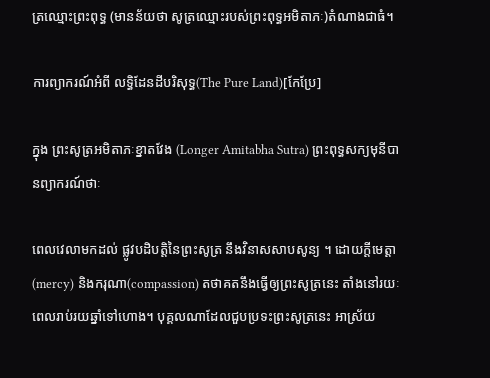ត្រឈ្មោះព្រះពុទ្ធ (មានន័យថា សូត្រឈ្មោះរបស់ព្រះពុទ្ធអមិតាភៈ)តំណាងជាធំ។

ការព្យាករណ៍អំពី លទ្ធិដែនដីបរិសុទ្ធ(The Pure Land)[កែប្រែ]

ក្នុង ព្រះសូត្រអមិតាភៈខ្នាតវែង (Longer Amitabha Sutra) ព្រះពុទ្ធសក្យមុនីបានព្យាករណ៍ថាៈ

ពេលវេលាមកដល់ ផ្លូវបដិបត្តិនៃព្រះសូត្រ នឹងវិនាសសាបសូន្យ ។ ដោយក្តីមេត្តា(mercy) និងករុណា(compassion) តថាគតនឹងធ្វើឲ្យព្រះសូត្រនេះ តាំងនៅរយៈពេលរាប់រយឆ្នាំទៅហោង។ បុគ្គលណាដែលជួបប្រទះព្រះសូត្រនេះ អាស្រ័យ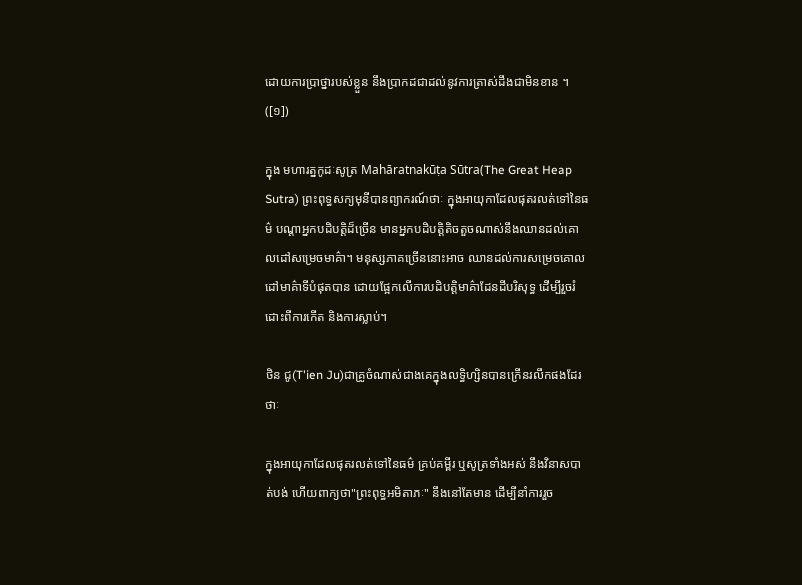ដោយការប្រាថ្នារបស់ខ្លួន នឹងប្រាកដជាដល់នូវការត្រាស់ដឹងជាមិនខាន ។ ([១])

ក្នុង មហារត្នកូដៈសូត្រ Mahāratnakūṭa Sūtra(The Great Heap Sutra) ព្រះពុទ្ធសក្យមុនីបានព្យាករណ៍ថាៈ ក្នុងអាយុកាដែលផុតរលត់ទៅនៃធម៌ បណ្តាអ្នកបដិបត្តិដ៏ច្រើន មានអ្នកបដិបត្តិតិចតួចណាស់នឹងឈានដល់គោលដៅសម្រេចមាគ៌ា។ មនុស្សភាគច្រើននោះអាច ឈានដល់ការសម្រេចគោលដៅមាគ៌ាទីបំផុតបាន ដោយផ្អែកលើការបដិបត្តិមាគ៌ាដែនដីបរិសុទ្ធ ដើម្បីរួចរំដោះពីការកើត និងការស្លាប់។

ថិន ជូ(T'ien Ju)ជាគ្រូចំណាស់ជាងគេក្នុងលទ្ធិហ្សិនបានក្រើនរលឹកផងដែរថាៈ

ក្នុងអាយុកាដែលផុតរលត់ទៅនៃធម៌ គ្រប់គម្ពីរ ឬសូត្រទាំងអស់ នឹងវិនាសបាត់បង់ ហើយពាក្យថា"ព្រះពុទ្ធអមិតាភៈ" នឹងនៅតែមាន ដើម្បីនាំការរួច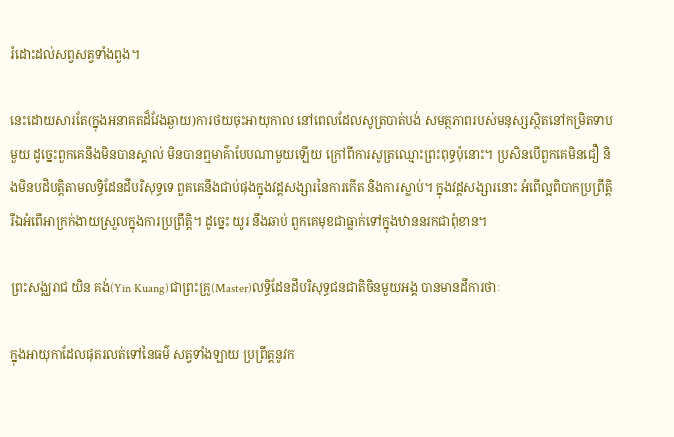រំដោះដល់សព្វសត្វទាំងពួង។

នេះដោយសារតែ(ក្នុងអនាគតដ៏វែងឆ្ងាយ)ការថយចុះអាយុកាល នៅពេលដែលសូត្របាត់បង់ សមត្ថភាពរបស់មនុស្សស្ថិតនៅកម្រិតទាបមួយ ដូច្នេះពួកគេនឹងមិនបានស្គាល់ មិនបានឮមាគ៌ាបែបណាមួយឡើយ ក្រៅពីការសូត្រឈ្មោះព្រះពុទ្ធប៉ុនោះ។ ប្រសិនបើពួកគេមិនជឿ និងមិនបដិបត្តិតាមលទ្ធិដែនដីបរិសុទ្ធទេ ពួគគេនឹងជាប់ផុងក្នុងវដ្តសង្សារនៃការកើត និងការស្លាប់។ ក្នុងវដ្តសង្សារនោះ អំពើល្អពិបាកប្រព្រឹត្តិ រីឯអំពើអាក្រក់ងាយស្រួលក្នុងការប្រព្រឹត្តិ។ ដូច្នេះ យូរ នឹងឆាប់ ពួកគេមុខជាធ្លាក់ទៅក្នុងឋាននរកជាពុំខាន។

ព្រះសង្ឈរាជ យិន គង់(Yin Kuang)ជាព្រះគ្រូ(Master)លទ្ធិដែនដីបរិសុទ្ធជនជាតិចិនមួយអង្គ បានមានដីការថាៈ

ក្នុងអាយុកាដែលផុតរលត់ទៅនៃធម៌ សត្វទាំងឡាយ ប្រព្រឹត្តនូវក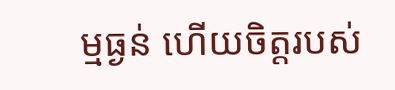ម្មធ្ងន់ ហើយចិត្តរបស់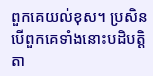ពួកគេយល់ខុស។ ប្រសិនបើពួកគេទាំងនោះបដិបត្តិតា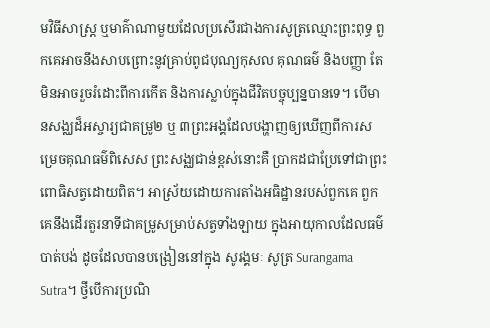មវិធីសាស្រ្ត ឬមាគ៌ាណាមួយដែលប្រសើរជាងការសូត្រឈ្មោះព្រះពុទ្ធ ពួកគេអាចនឹងសាបព្រោះនូវគ្រាប់ពូជបុណ្យកុសល គុណធម៌ និងបញ្ញា តែមិនអាចរួចរំដោះពីការកើត និងការស្លាប់ក្នុងជីវិតបច្ចុប្បន្នបានទេ។ បើមានសង្ឈដ៏អស្ចារ្យជាគម្រូ២ ឬ ៣ព្រះអង្គដែលបង្ហាញឲ្យឃើញពីការសម្រេចគុណធម៌ពិសេស ព្រះសង្ឈជាន់ខ្ពស់នោះគឺ ប្រាកដជាប្រែទៅជាព្រះពោធិសត្វដោយពិត។ អាស្រ័យដោយការតាំងអធិដ្ឋានរបស់ពួកគេ ពួកគេនឹងដើរតួរនាទីជាគម្រូសម្រាប់សត្វទាំងឡាយ ក្នុងអាយុកាលដែលធម៌បាត់បង់ ដូចដែលបានបង្រៀននៅក្នុង សូរង្គមៈ សូត្រ Surangama Sutra។ ថ្វីបើការប្រណិ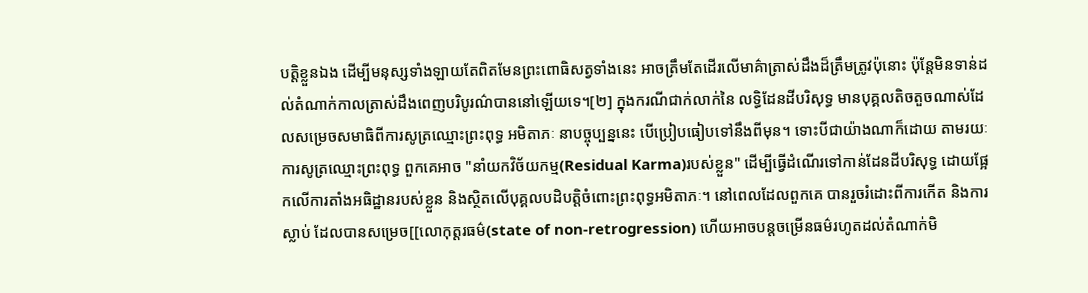បត្តិខ្លួនឯង ដើម្បីមនុស្សទាំងឡាយតែពិតមែនព្រះពោធិសត្វទាំងនេះ អាចត្រឹមតែដើរលើមាគ៌ាត្រាស់ដឹងដ៏ត្រឹមត្រូវប៉ុនោះ ប៉ុន្តែមិនទាន់ដល់តំណាក់កាលត្រាស់ដឹងពេញបរិបូរណ៌បាននៅឡើយទេ។[២] ក្នុងករណីជាក់លាក់នៃ លទ្ធិដែនដីបរិសុទ្ធ មានបុគ្គលតិចតួចណាស់ដែលសម្រេចសមាធិពីការសូត្រឈ្មោះព្រះពុទ្ធ អមិតាភៈ នាបច្ចុប្បន្ននេះ បើប្រៀបធៀបទៅនឹងពីមុន។ ទោះបីជាយ៉ាងណាក៏ដោយ តាមរយៈការសូត្រឈ្មោះព្រះពុទ្ធ ពួកគេអាច "នាំយកវិច័យកម្ម(Residual Karma)របស់ខ្លួន" ដើម្បីធ្វើដំណើរទៅកាន់ដែនដីបរិសុទ្ធ ដោយផ្អែកលើការតាំងអធិដ្ឋានរបស់ខ្លួន និងស្ថិតលើបុគ្គលបដិបត្តិចំពោះព្រះពុទ្ធអមិតាភៈ។ នៅពេលដែលពួកគេ បានរួចរំដោះពីការកើត និងការស្លាប់ ដែលបានសម្រេច[[លោកុត្តរធម៌(state of non-retrogression) ហើយអាចបន្តចម្រើនធម៌រហូតដល់តំណាក់មិ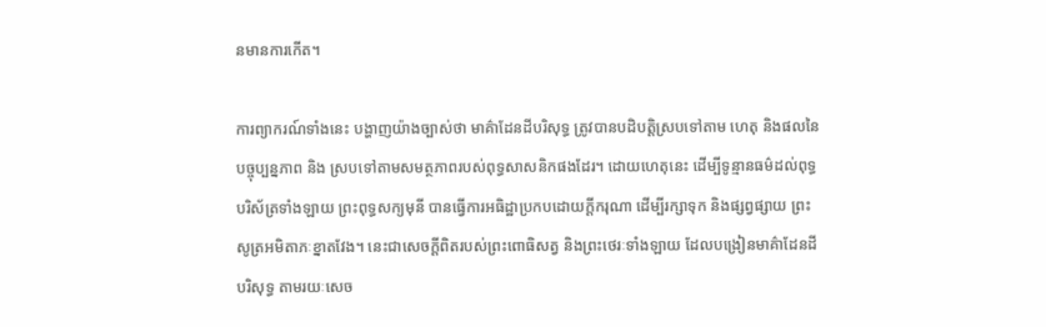នមានការកើត។

ការព្យាករណ៍ទាំងនេះ បង្ហាញយ៉ាងច្បាស់ថា មាគ៌ាដែនដីបរិសុទ្ធ ត្រូវបានបដិបត្តិស្របទៅតាម ហេតុ និងផលនៃបច្ចុប្បន្នភាព និង ស្របទៅតាមសមត្ថភាពរបស់ពុទ្ធសាសនិកផងដែរ។ ដោយហេតុនេះ ដើម្បីទូន្មានធម៌ដល់ពុទ្ធបរិស័ត្រទាំងឡាយ ព្រះពុទ្ធសក្យមុនី បានធ្វើការអធិដ្ឋាប្រកបដោយក្តីករុណា ដើម្បីរក្សាទុក និងផ្សព្វផ្សាយ ព្រះសូត្រអមិតាភៈខ្នាតវែង។ នេះជាសេចក្តីពិតរបស់ព្រះពោធិសត្វ និងព្រះថេរៈទាំងឡាយ ដែលបង្រៀនមាគ៌ាដែនដីបរិសុទ្ធ តាមរយៈសេច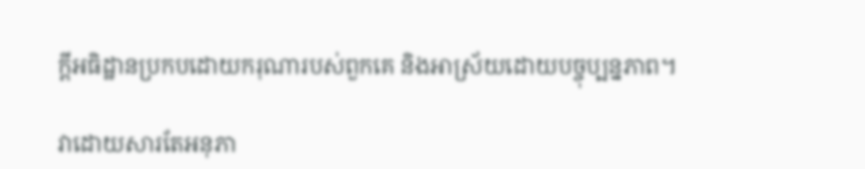ក្តីអធិដ្ឋានប្រកបដោយករុណារបស់ពួកគេ និងអាស្រ័យដោយបច្ចុប្បន្នភាព។

វាដោយសារតែអនុភា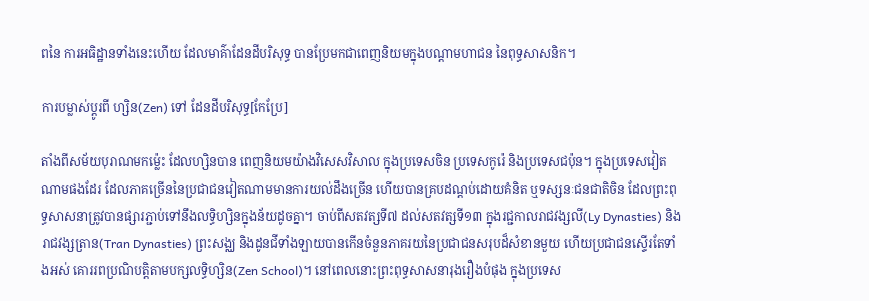ពនៃ ការអធិដ្ឋានទាំងនេះហើយ ដែលមាគ៌ាដែនដីបរិសុទ្ធ បានប្រែមកជាពេញនិយមក្នុងបណ្តាមហាជន នៃពុទ្ធសាសនិក។

ការបម្លាស់ប្តូរពី ហ្សិន(Zen) ទៅ ដែនដីបរិសុទ្ធ[កែប្រែ]

តាំងពីសម័យបុរាណមកម៉្លេះ ដែលហ្សិនបាន ពេញនិយមយ៉ាងវិសេសវិសាល ក្នុងប្រទេសចិន ប្រទេសកូរ៉េ និងប្រទេសជប៉ុន។ ក្នុងប្រទេសវៀតណាមផងដែរ ដែលភាគច្រើននៃប្រជាជនវៀតណាមមានការយល់ដឹងច្រើន ហើយបានគ្របដណ្តប់ដោយគំនិត ឬទស្សនៈជនជាតិចិន ដែលព្រះពុទ្ធសាសនាត្រូវបានផ្សារភ្ជាប់ទៅនឹងលទ្ធិហ្សិនក្នុងន័យដូចគ្នា។ ចាប់ពីសតវត្សទី៧ ដល់សតវត្សទី១៣ ក្នុងរជ្ជកាលរាជវង្សលី(Ly Dynasties) និងរាជវង្សត្រាន(Tran Dynasties) ព្រះសង្ឈ និងដូនជីទាំងឡាយបានកើនចំនួនភាគរយនៃប្រជាជនសរុបដ៏សំខានមួយ ហើយប្រជាជនស្ទើរតែទាំងអស់ គោររពប្រណិបត្តិតាមបក្សលទ្ធិហ្សិន(Zen School)។ នៅពេលនោះព្រះពុទ្ធសាសនារុងរឿងបំផុង ក្នុងប្រទេស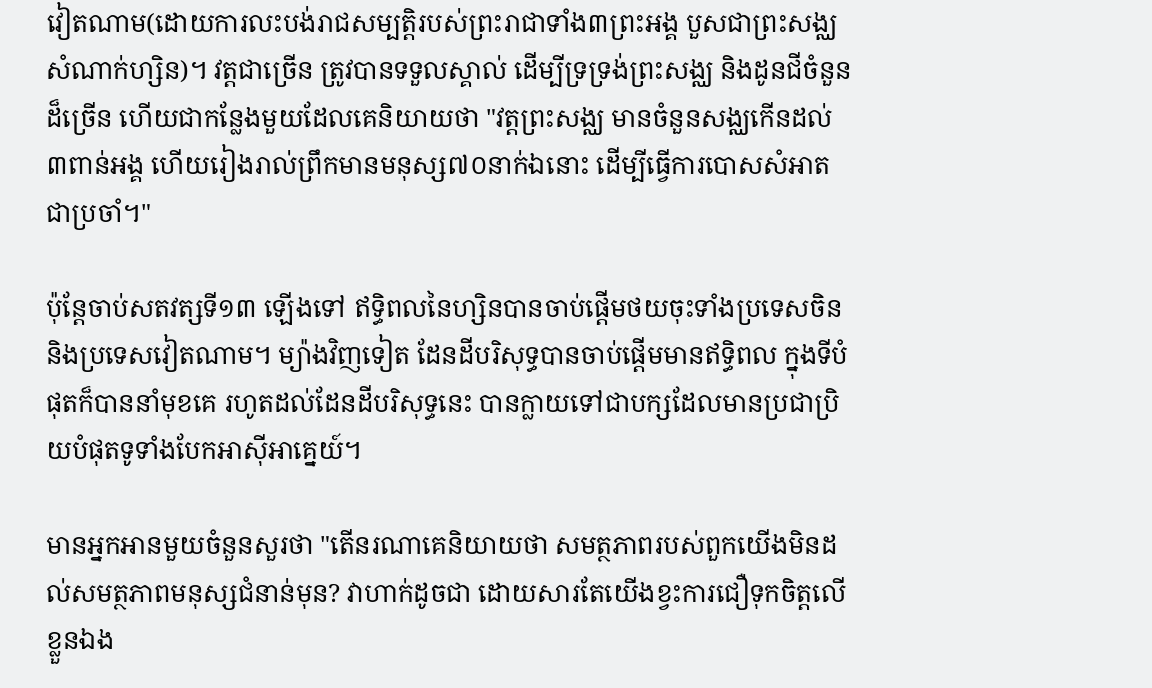វៀតណាម(ដោយការលះបង់រាជសម្បត្តិរបស់ព្រះរាជាទាំង៣ព្រះអង្គ បួសជាព្រះសង្ឈសំណាក់ហ្សិន)។ វត្តជាច្រើន ត្រូវបានទទួលស្គាល់ ដើម្បីទ្រទ្រង់ព្រះសង្ឈ និងដូនជីចំនួនដ៏ច្រើន ហើយជាកន្លែងមួយដែលគេនិយាយថា "វត្តព្រះសង្ឈ មានចំនួនសង្ឈកើនដល់៣ពាន់អង្គ ហើយរៀងរាល់ព្រឹកមានមនុស្ស៧០នាក់ឯនោះ ដើម្បីធ្វើការបោសសំអាតជាប្រចាំ។"

ប៉ុន្តែចាប់សតវត្សទី១៣ ឡើងទៅ ឥទ្ធិពលនៃហ្សិនបានចាប់ផ្តើមថយចុះទាំងប្រទេសចិន និងប្រទេសវៀតណាម។ ម្យ៉ាងវិញទៀត ដែនដីបរិសុទ្ធបានចាប់ផ្តើមមានឥទ្ធិពល ក្នុងទីបំផុតក៏បាននាំមុខគេ រហូតដល់ដែនដីបរិសុទ្ធនេះ បានក្លាយទៅជាបក្សដែលមានប្រជាប្រិយបំផុតទូទាំងបែកអាស៊ីអាគ្នេយ៍។

មានអ្នកអានមួយចំនួនសួរថា "តើនរណាគេនិយាយថា សមត្ថភាពរបស់ពួកយើងមិនដល់សមត្ថភាពមនុស្សជំនាន់មុន? វាហាក់ដូចជា ដោយសារតែយើងខ្វះការជឿទុកចិត្តលើខ្លួនឯង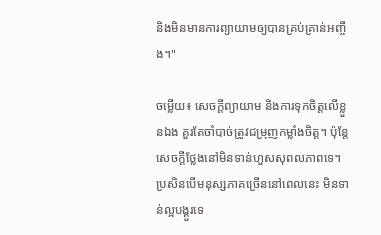និងមិនមានការព្យាយាមឲ្យបានគ្រប់គ្រាន់អញ្ចឹង។"

ចម្លើយ៖ សេចក្តីព្យាយាម និងការទុកចិត្តលើខ្លួនឯង គួរតែចាំបាច់ត្រូវជម្រុញកម្លាំងចិត្ត។ ប៉ុន្តែសេចក្តីថ្លែងនៅមិនទាន់ហួសសុពលភាពទេ។ ប្រសិនបើមនុស្សភាគច្រើននៅពេលនេះ មិនទាន់ល្អបង្គួរទេ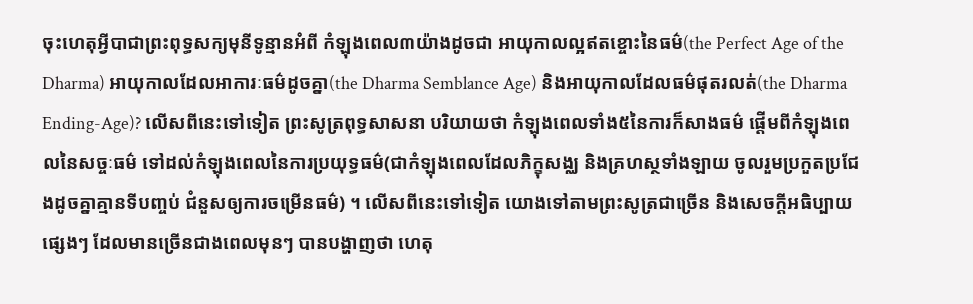ចុះហេតុអ្វីបាជាព្រះពុទ្ធសក្យមុនីទូន្មានអំពី កំឡុងពេល៣យ៉ាងដូចជា អាយុកាលល្អឥតខ្ចោះនៃធម៌(the Perfect Age of the Dharma) អាយុកាលដែលអាការៈធម៌ដូចគ្នា(the Dharma Semblance Age) និងអាយុកាលដែលធម៌ផុតរលត់(the Dharma Ending-Age)? លើសពីនេះទៅទៀត ព្រះសូត្រពុទ្ធសាសនា បរិយាយថា កំឡុងពេលទាំង៥នៃការក៏សាងធម៌ ផ្តើមពីកំឡុងពេលនៃសច្ចៈធម៌ ទៅដល់កំឡុងពេលនៃការប្រយុទ្ធធម៌(ជាកំឡុងពេលដែលភិក្ខុសង្ឈ និងគ្រហស្ថទាំងឡាយ ចូលរួមប្រកួតប្រជែងដូចគ្នាគ្មានទីបញ្ចប់ ជំនួសឲ្យការចម្រើនធម៌) ។ លើសពីនេះទៅទៀត យោងទៅតាមព្រះសូត្រជាច្រើន និងសេចក្តីអធិប្បាយផ្សេងៗ ដែលមានច្រើនជាងពេលមុនៗ បានបង្ហាញថា ហេតុ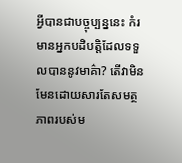អ្វីបានជាបច្ចុប្បន្ននេះ កំរមានអ្នកបដិបត្តិដែលទទួលបាននូវមាគ៌ា? តើវាមិនមែនដោយសារតែសមត្ថភាពរបស់ម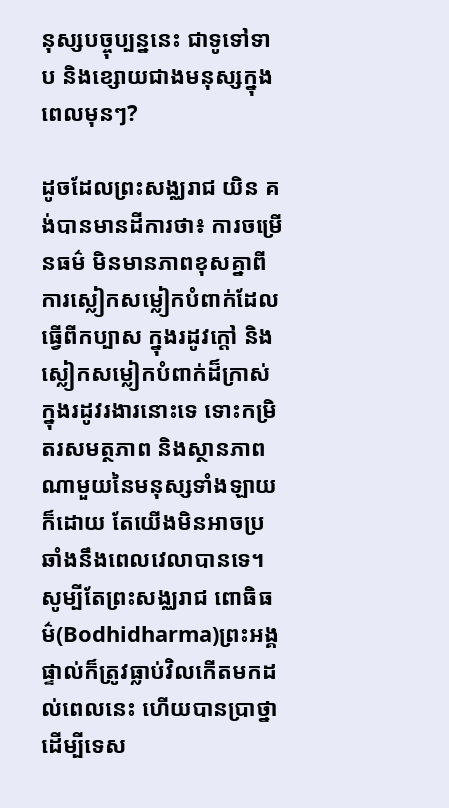នុស្សបច្ចុប្បន្ននេះ ជាទូទៅទាប និងខ្សោយជាងមនុស្សក្នុងពេលមុនៗ?

ដូចដែលព្រះសង្ឈរាជ យិន គង់បានមានដីការថា៖ ការចម្រើនធម៌ មិនមានភាពខុសគ្នាពីការស្លៀកសម្លៀកបំពាក់ដែលធ្វើពីកប្បាស ក្នុងរដូវក្តៅ និងស្លៀកសម្លៀកបំពាក់ដ៏ក្រាស់ក្នុងរដូវរងារនោះទេ ទោះកម្រិតរសមត្ថភាព និងស្ថានភាពណាមួយនៃមនុស្សទាំងឡាយក៏ដោយ តែយើងមិនអាចប្រឆាំងនឹងពេលវេលាបានទេ។ សូម្បីតែព្រះសង្ឈរាជ ពោធិធម៌(Bodhidharma)ព្រះអង្គផ្ទាល់ក៏ត្រូវធ្លាប់វិលកើតមកដល់ពេលនេះ ហើយបានប្រាថ្នាដើម្បីទេស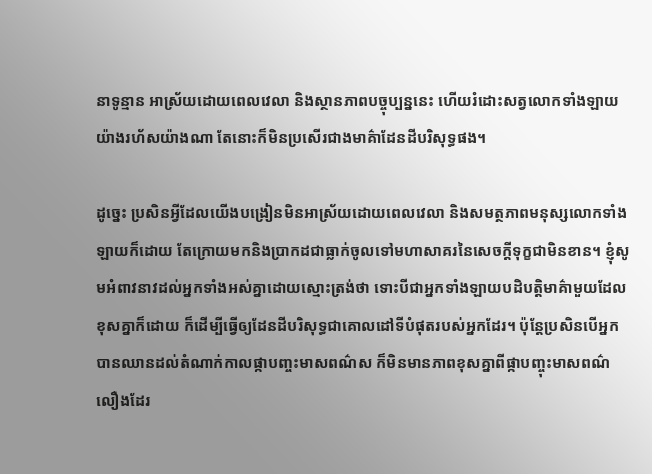នាទូន្មាន អាស្រ័យដោយពេលវេលា និងស្ថានភាពបច្ចុប្បន្ននេះ ហើយរំដោះសត្វលោកទាំងឡាយយ៉ាងរហ័សយ៉ាងណា តែនោះក៏មិនប្រសើរជាងមាគ៌ាដែនដីបរិសុទ្ធផង។

ដូច្នេះ ប្រសិនអ្វីដែលយើងបង្រៀនមិនអាស្រ័យដោយពេលវេលា និងសមត្ថភាពមនុស្សលោកទាំងឡាយក៏ដោយ តែក្រោយមកនិងប្រាកដជាធ្លាក់ចូលទៅមហាសាគរនៃសេចក្តីទុក្ខជាមិនខាន។ ខ្ញុំសូមអំពាវនាវដល់អ្នកទាំងអស់គ្នាដោយស្មោះត្រង់ថា ទោះបីជាអ្នកទាំងឡាយបដិបត្តិមាគ៌ាមួយដែលខុសគ្នាក៏ដោយ ក៏ដើម្បីធ្វើឲ្យដែនដីបរិសុទ្ធជាគោលដៅទីបំផុតរបស់អ្នកដែរ។ ប៉ុន្តែប្រសិនបើអ្នកបានឈានដល់តំណាក់កាលផ្កាបញ្ចះមាសពណ៌ស ក៏មិនមានភាពខុសគ្នាពីផ្កាបញ្ចុះមាសពណ៌លឿងដែរ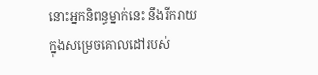នោះអ្នកនិពន្ធម្នាក់នេះ នឹងរីករាយក្នុងសម្រេចគោលដៅរបស់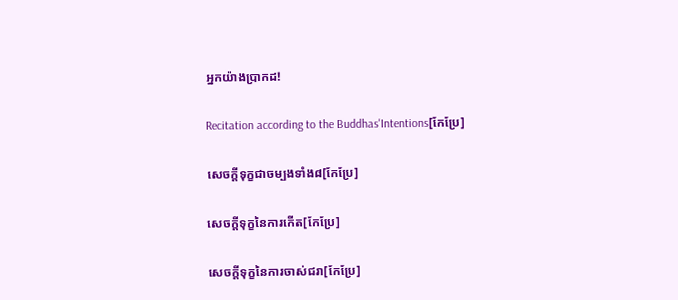អ្នកយ៉ាងប្រាកដ!

Recitation according to the Buddhas'Intentions[កែប្រែ]

សេចក្តីទុក្ខជាចម្បងទាំង៨[កែប្រែ]

សេចក្តីទុក្ខនៃការកើត[កែប្រែ]

សេចក្តីទុក្ខនៃការចាស់ជរា[កែប្រែ]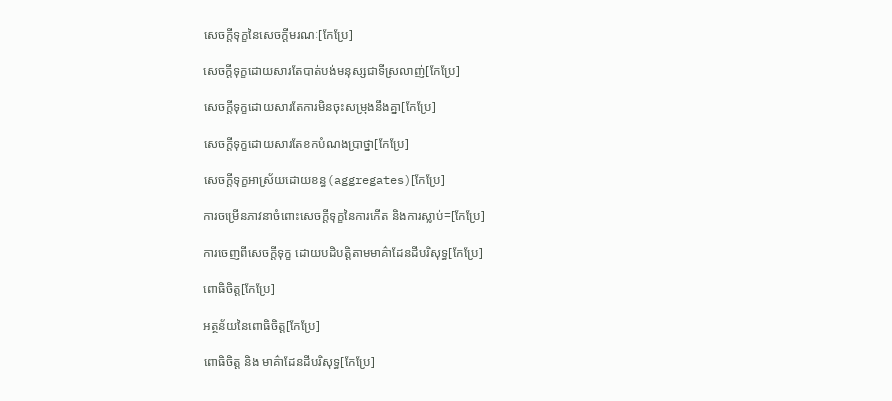សេចក្តីទុក្ខនៃសេចក្តីមរណៈ[កែប្រែ]

សេចក្តីទុក្ខដោយសារតែបាត់បង់មនុស្សជាទីស្រលាញ់[កែប្រែ]

សេចក្តីទុក្ខដោយសារតែការមិនចុះសម្រុងនឹងគ្នា[កែប្រែ]

សេចក្តីទុក្ខដោយសារតែខកបំណងប្រាថ្នា[កែប្រែ]

សេចក្តីទុក្ខអាស្រ័យដោយខន្ធ(aggregates)[កែប្រែ]

ការចម្រើនភាវនាចំពោះសេចក្តីទុក្ខនៃការកើត និងការស្លាប់=[កែប្រែ]

ការចេញពីសេចក្តីទុក្ខ ដោយបដិបត្តិតាមមាគ៌ាដែនដីបរិសុទ្ធ[កែប្រែ]

ពោធិចិត្ត[កែប្រែ]

អត្ថន័យនៃពោធិចិត្ត[កែប្រែ]

ពោធិចិត្ត និង មាគ៌ាដែនដីបរិសុទ្ធ[កែប្រែ]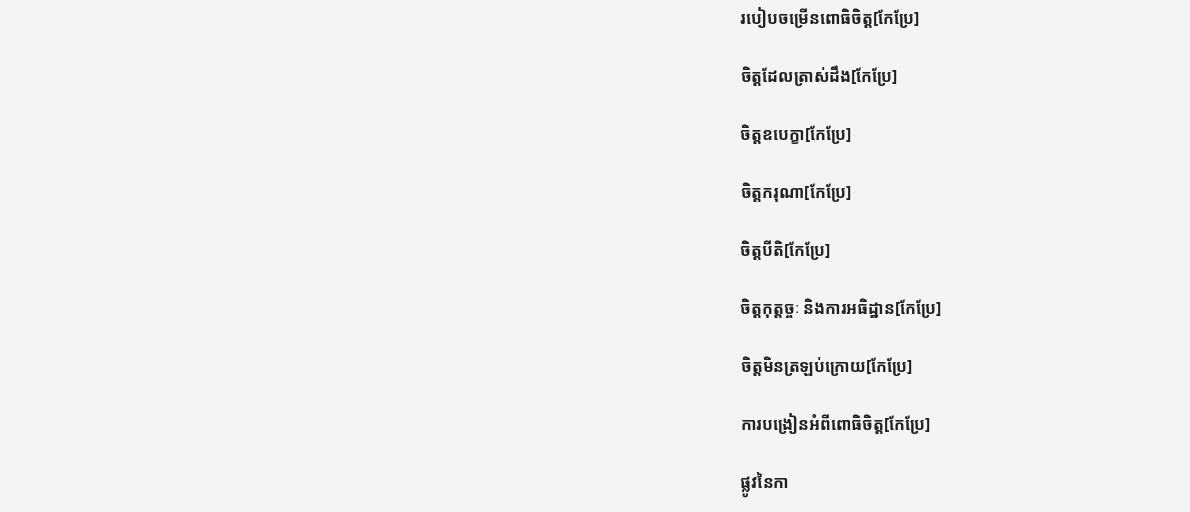របៀបចម្រើនពោធិចិត្ត[កែប្រែ]

ចិត្តដែលត្រាស់ដឹង[កែប្រែ]

ចិត្តឧបេក្ខា[កែប្រែ]

ចិត្តករុណា[កែប្រែ]

ចិត្តបីតិ[កែប្រែ]

ចិត្តកុត្តច្ចៈ និងការអធិដ្ឋាន[កែប្រែ]

ចិត្តមិនត្រឡប់ក្រោយ[កែប្រែ]

ការបង្រៀនអំពីពោធិចិត្ត[កែប្រែ]

ផ្លូវនៃកា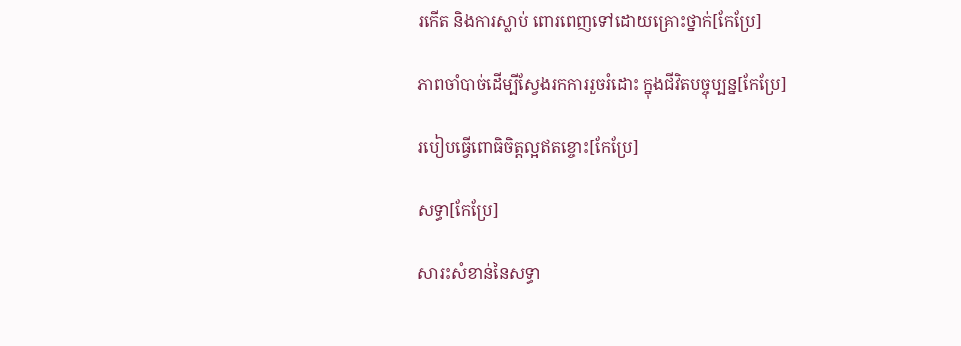រកើត និងការស្លាប់ ពោរពេញទៅដោយគ្រោះថ្នាក់[កែប្រែ]

ភាពចាំបាច់ដើម្បីស្វែងរកការរួចរំដោះ ក្នុងជីវិតបច្ចុប្បន្ន[កែប្រែ]

របៀបធ្វើពោធិចិត្តល្អឥតខ្ចោះ[កែប្រែ]

សទ្ធា[កែប្រែ]

សារះសំខាន់នៃសទ្ធា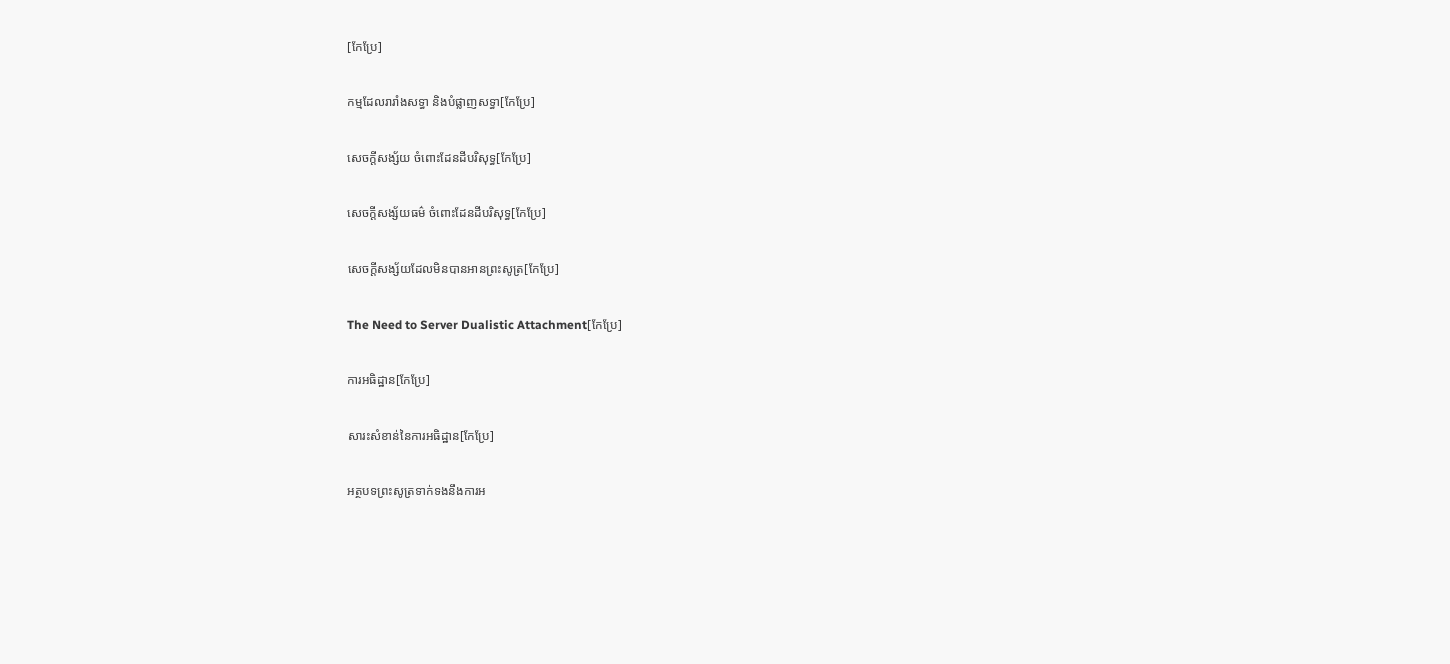[កែប្រែ]

កម្មដែលរារាំងសទ្ធា និងបំផ្លាញសទ្ធា[កែប្រែ]

សេចក្តីសង្ស័យ ចំពោះដែនដីបរិសុទ្ធ[កែប្រែ]

សេចក្តីសង្ស័យធម៌ ចំពោះដែនដីបរិសុទ្ធ[កែប្រែ]

សេចក្តីសង្ស័យដែលមិនបានអានព្រះសូត្រ[កែប្រែ]

The Need to Server Dualistic Attachment[កែប្រែ]

ការអធិដ្ឋាន[កែប្រែ]

សារះសំខាន់នៃការអធិដ្ឋាន[កែប្រែ]

អត្ថបទព្រះសូត្រទាក់ទងនឹងការអ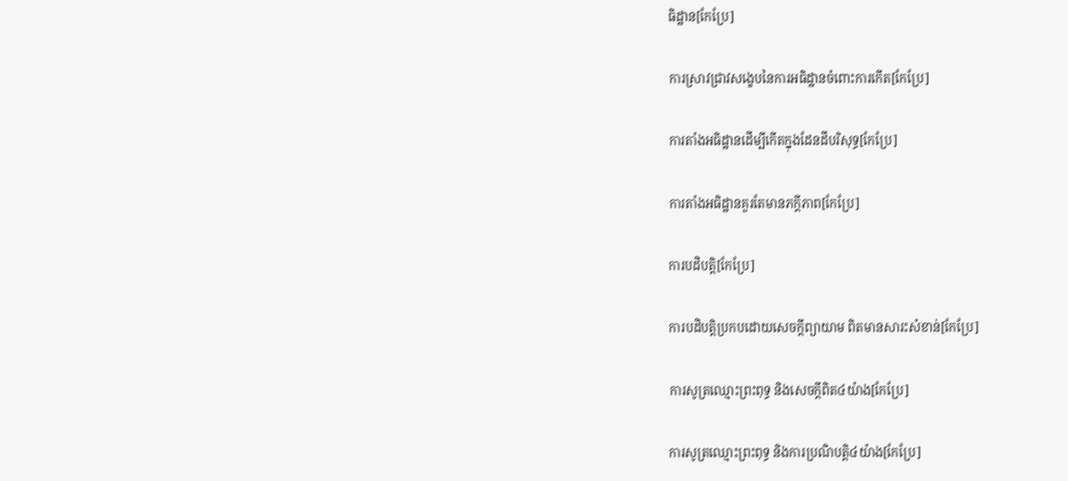ធិដ្ឋាន[កែប្រែ]

ការស្រាវជ្រាវសង្ខេបនៃការអធិដ្ឋានចំពោះការកើត[កែប្រែ]

ការតាំងអធិដ្ឋានដើម្បីកើតក្នុងដែនដីបរិសុទ្ធ[កែប្រែ]

ការតាំងអធិដ្ឋានគួរតែមានភក្តីភាព[កែប្រែ]

ការបដិបត្តិ[កែប្រែ]

ការបដិបត្តិប្រកបដោយសេចក្តីព្យាយាម ពិតមានសារះសំខាន់[កែប្រែ]

ការសូត្រឈ្មោះព្រះពុទ្ធ និងសេចក្តីពិត៤យ៉ាង[កែប្រែ]

ការសូត្រឈ្មោះព្រះពុទ្ធ និងការប្រណិបត្តិ៤យ៉ាង[កែប្រែ]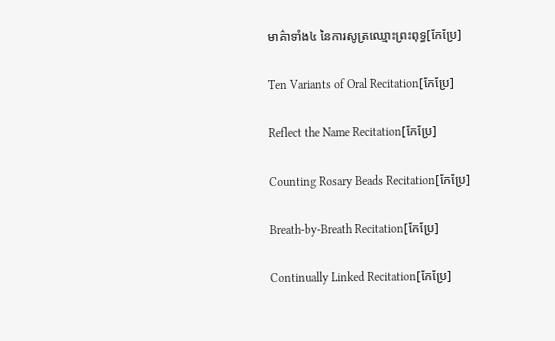មាគ៌ាទាំង៤ នៃការសូត្រឈ្មោះព្រះពុទ្ធ[កែប្រែ]

Ten Variants of Oral Recitation[កែប្រែ]

Reflect the Name Recitation[កែប្រែ]

Counting Rosary Beads Recitation[កែប្រែ]

Breath-by-Breath Recitation[កែប្រែ]

Continually Linked Recitation[កែប្រែ]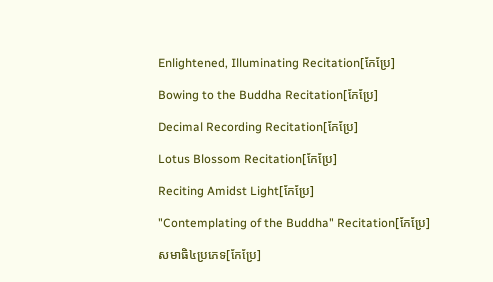Enlightened, Illuminating Recitation[កែប្រែ]

Bowing to the Buddha Recitation[កែប្រែ]

Decimal Recording Recitation[កែប្រែ]

Lotus Blossom Recitation[កែប្រែ]

Reciting Amidst Light[កែប្រែ]

"Contemplating of the Buddha" Recitation[កែប្រែ]

សមាធិ៤ប្រភេទ[កែប្រែ]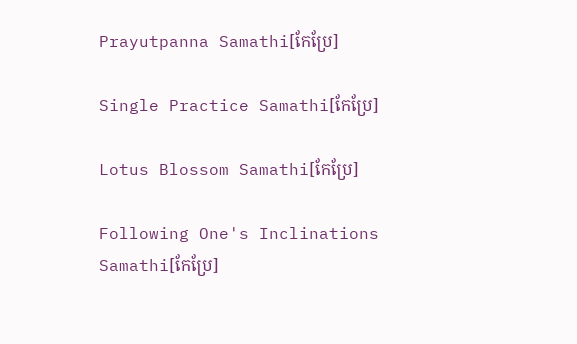Prayutpanna Samathi[កែប្រែ]

Single Practice Samathi[កែប្រែ]

Lotus Blossom Samathi[កែប្រែ]

Following One's Inclinations Samathi[កែប្រែ]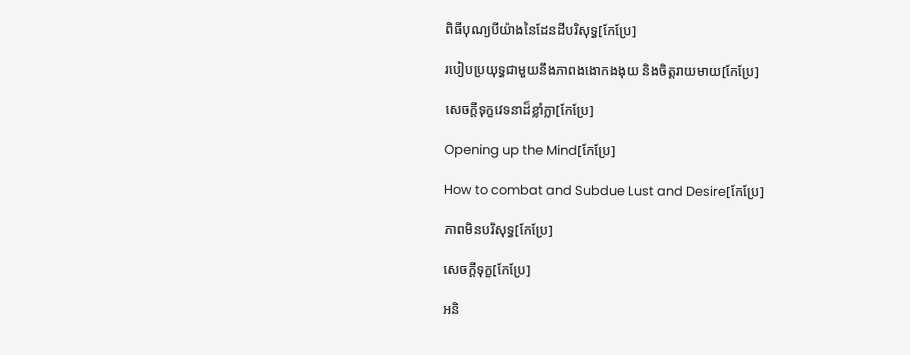ពិធីបុណ្យបីយ៉ាងនៃដែនដីបរិសុទ្ធ[កែប្រែ]

របៀបប្រយុទ្ធជាមួយនឹងភាពងងោកងងុយ និងចិត្តរាយមាយ[កែប្រែ]

សេចក្តីទុក្ខវេទនាដ៏ខ្លាំក្លា[កែប្រែ]

Opening up the Mind[កែប្រែ]

How to combat and Subdue Lust and Desire[កែប្រែ]

ភាពមិនបរិសុទ្ធ[កែប្រែ]

សេចក្តីទុក្ខ[កែប្រែ]

អនិ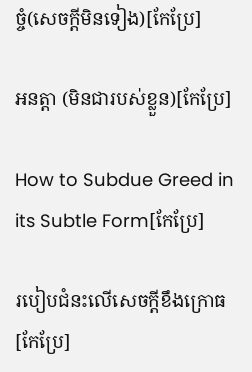ច្ចំ(សេចក្តីមិនទៀង)[កែប្រែ]

អនត្តា (មិនជារបស់ខ្លួន)[កែប្រែ]

How to Subdue Greed in its Subtle Form[កែប្រែ]

របៀបជំនះលើសេចក្តីខឹងក្រោធ[កែប្រែ]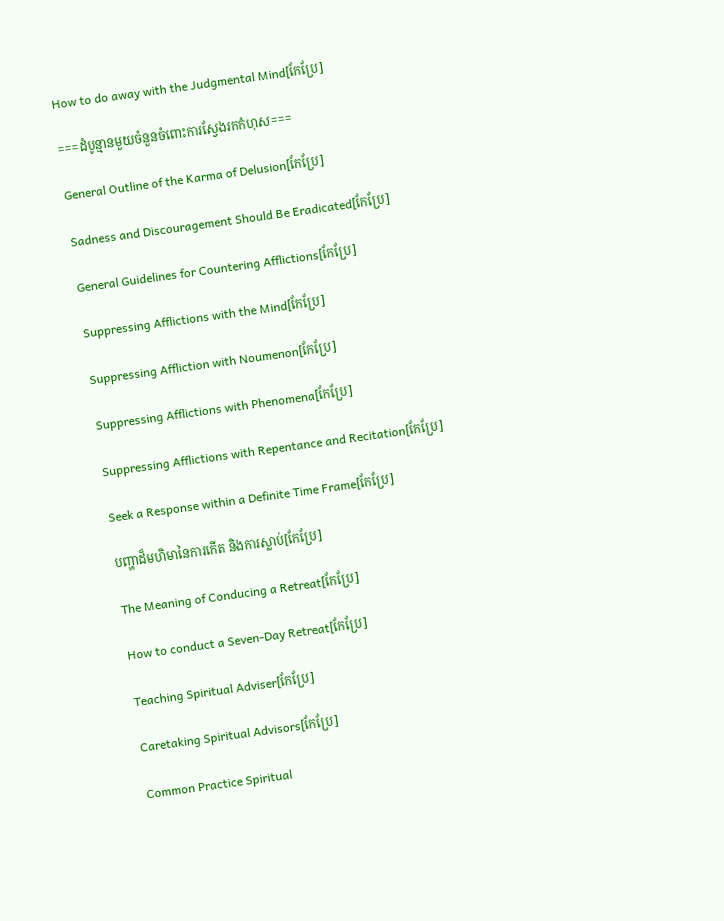How to do away with the Judgmental Mind[កែប្រែ]

===ដំបូន្មានមួយចំនួនចំពោះការស្វែងរកកំហុស===

General Outline of the Karma of Delusion[កែប្រែ]

Sadness and Discouragement Should Be Eradicated[កែប្រែ]

General Guidelines for Countering Afflictions[កែប្រែ]

Suppressing Afflictions with the Mind[កែប្រែ]

Suppressing Affliction with Noumenon[កែប្រែ]

Suppressing Afflictions with Phenomena[កែប្រែ]

Suppressing Afflictions with Repentance and Recitation[កែប្រែ]

Seek a Response within a Definite Time Frame[កែប្រែ]

បញ្ហាដ៏មហិមានៃការកើត និងការស្លាប់[កែប្រែ]

The Meaning of Conducing a Retreat[កែប្រែ]

How to conduct a Seven-Day Retreat[កែប្រែ]

Teaching Spiritual Adviser[កែប្រែ]

Caretaking Spiritual Advisors[កែប្រែ]

Common Practice Spiritual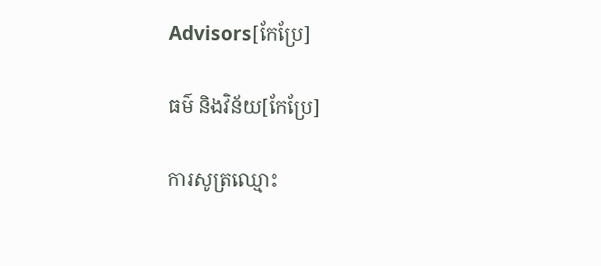Advisors[កែប្រែ]

ធម៌ និងវិន័យ[កែប្រែ]

ការសូត្រឈ្មោះ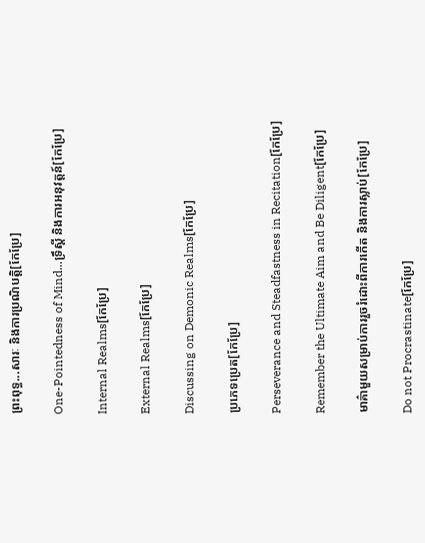ព្រះពុទ្ធ...សារៈ និងការប្រណិបត្តិ[កែប្រែ]

One-Pointedness of Mind...ទ្រឹស្តី និងការអនុវត្តន៍[កែប្រែ]

Internal Realms[កែប្រែ]

External Realms[កែប្រែ]

Discussing on Demonic Realms[កែប្រែ]

ប្រភេទប្រេត[កែប្រែ]

Perseverance and Steadfastness in Recitation[កែប្រែ]

Remember the Ultimate Aim and Be Diligent[កែប្រែ]

មាគ៌ាមួយសម្រាប់ការរួចរំដោះពីការកើត និងការស្លាប់[កែប្រែ]

Do not Procrastinate[កែប្រែ]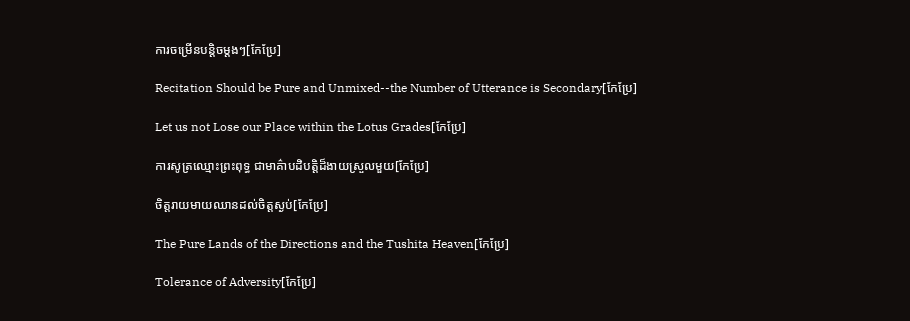ការចម្រើនបន្តិចម្តងៗ[កែប្រែ]

Recitation Should be Pure and Unmixed--the Number of Utterance is Secondary[កែប្រែ]

Let us not Lose our Place within the Lotus Grades[កែប្រែ]

ការសូត្រឈ្មោះព្រះពុទ្ធ ជាមាគ៌ាបដិបត្តិដ៏ងាយស្រួលមួយ[កែប្រែ]

ចិត្តរាយមាយឈានដល់ចិត្តស្ងប់[កែប្រែ]

The Pure Lands of the Directions and the Tushita Heaven[កែប្រែ]

Tolerance of Adversity[កែប្រែ]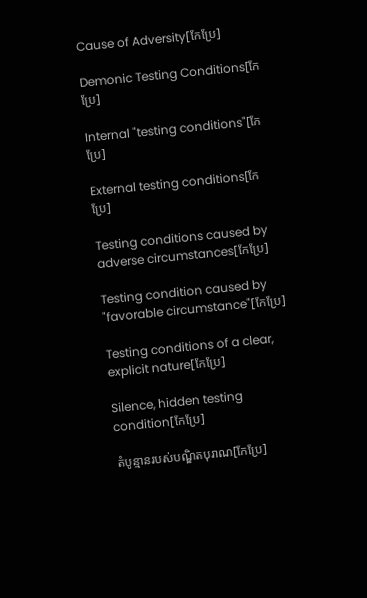Cause of Adversity[កែប្រែ]

Demonic Testing Conditions[កែប្រែ]

Internal "testing conditions"[កែប្រែ]

External testing conditions[កែប្រែ]

Testing conditions caused by adverse circumstances[កែប្រែ]

Testing condition caused by "favorable circumstance"[កែប្រែ]

Testing conditions of a clear, explicit nature[កែប្រែ]

Silence, hidden testing condition[កែប្រែ]

តំបូន្មានរបស់បណ្ឌិតបុរាណ[កែប្រែ]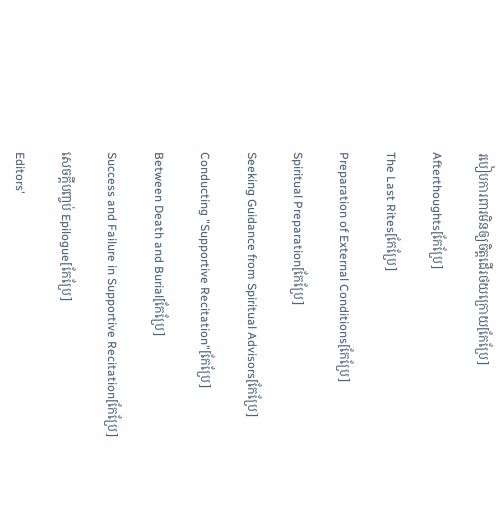របៀបការពារមិនឲ្យចិត្តដើរថយក្រោយ[កែប្រែ]

Afterthoughts[កែប្រែ]

The Last Rites[កែប្រែ]

Preparation of External Conditions[កែប្រែ]

Spiritual Preparation[កែប្រែ]

Seeking Guidance from Spiritual Advisors[កែប្រែ]

Conducting "Supportive Recitation"[កែប្រែ]

Between Death and Burial[កែប្រែ]

Success and Failure in Supportive Recitation[កែប្រែ]

សេចក្តីបញ្ចប់ Epilogue[កែប្រែ]

Editors'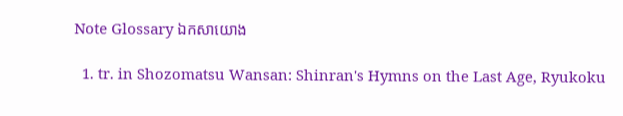Note Glossary ឯកសាយោង

  1. tr. in Shozomatsu Wansan: Shinran's Hymns on the Last Age, Ryukoku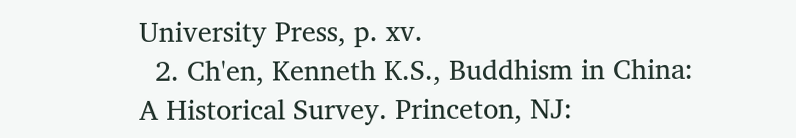University Press, p. xv.
  2. Ch'en, Kenneth K.S., Buddhism in China: A Historical Survey. Princeton, NJ: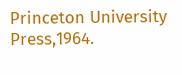Princeton University Press,1964.